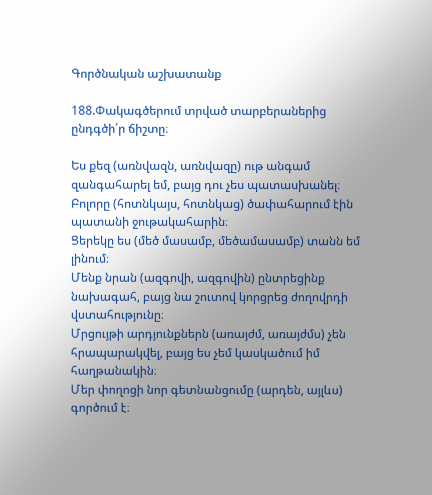Գործնական աշխատանք

188.Փակագծերում տրված տարբերաներից ընդգծի՛ր ճիշտը։

Ես քեզ (առնվազն, առնվազը) ութ անգամ զանգահարել եմ, բայց դու չես պատասխանել։
Բոլորը (հոտնկայս, հոտնկաց) ծափահարում էին պատանի ջութակահարին։
Ցերեկը ես (մեծ մասամբ, մեծամասամբ) տանն եմ լինում։
Մենք նրան (ազգովի, ազգովին) ընտրեցինք նախագահ, բայց նա շուտով կորցրեց ժողովրդի վստահությունը։
Մրցույթի արդյունքներն (առայժմ, առայժմս) չեն հրապարակվել, բայց ես չեմ կասկածում իմ հաղթանակին։
Մեր փողոցի նոր գետնանցումը (արդեն, այլևս) գործում է։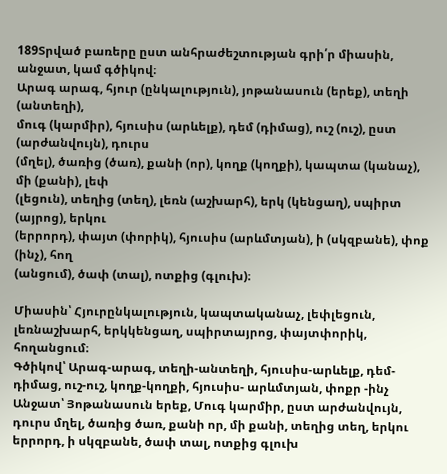189Տրված բառերը ըստ անհրաժեշտության գրի՛ր միասին, անջատ, կամ գծիկով։
Արագ արագ, հյուր (ընկալություն), յոթանասուն (երեք), տեղի (անտեղի),
մուգ (կարմիր), հյուսիս (արևելք), դեմ (դիմաց), ուշ (ուշ), ըստ (արժանվույն), դուրս
(մղել), ծառից (ծառ), քանի (որ), կողք (կողքի), կապտա (կանաչ), մի (քանի), լեփ
(լեցուն), տեղից (տեղ), լեռն (աշխարհ), երկ (կենցաղ), սպիրտ (այրոց), երկու
(երրորդ), փայտ (փորիկ), հյուսիս (արևմտյան), ի (սկզբանե), փոք (ինչ), հող
(անցում), ծափ (տալ), ոտքից (գլուխ)։

Միասին՝ Հյուրընկալություն, կապտականաչ, լեփլեցուն, լեռնաշխարհ, երկկենցաղ, սպիրտայրոց, փայտփորիկ, հողանցում։
Գծիկով՝ Արագ-արագ, տեղի-անտեղի, հյուսիս-արևելք, դեմ-դիմաց, ուշ-ուշ, կողք-կողքի, հյուսիս- արևմտյան, փոքր -ինչ
Անջատ՝ Յոթանասուն երեք, Մուգ կարմիր, ըստ արժանվույն, դուրս մղել, ծառից ծառ, քանի որ, մի քանի, տեղից տեղ, երկու երրորդ, ի սկզբանե, ծափ տալ, ոտքից գլուխ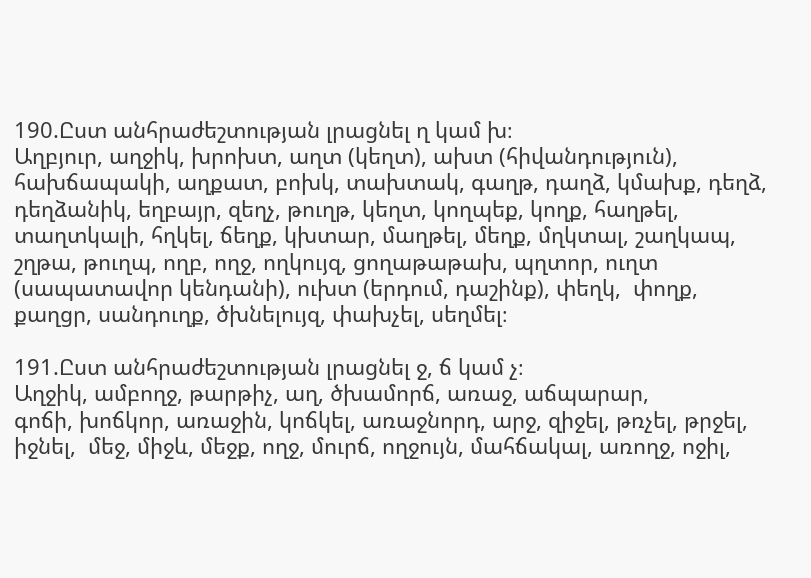190.Ըստ անհրաժեշտության լրացնել ղ կամ խ։
Աղբյուր, աղջիկ, խրոխտ, աղտ (կեղտ), ախտ (հիվանդություն),
հախճապակի, աղքատ, բոխկ, տախտակ, գաղթ, դաղձ, կմախք, դեղձ,
դեղձանիկ, եղբայր, զեղչ, թուղթ, կեղտ, կողպեք, կողք, հաղթել,
տաղտկալի, հղկել, ճեղք, կխտար, մաղթել, մեղք, մղկտալ, շաղկապ,
շղթա, թուղպ, ողբ, ողջ, ողկույզ, ցողաթաթախ, պղտոր, ուղտ
(սապատավոր կենդանի), ուխտ (երդում, դաշինք), փեղկ,  փողք,
քաղցր, սանդուղք, ծխնելույզ, փախչել, սեղմել։

191.Ըստ անհրաժեշտության լրացնել ջ, ճ կամ չ։
Աղջիկ, ամբողջ, թարթիչ, աղ, ծխամորճ, առաջ, աճպարար,
գոճի, խոճկոր, առաջին, կոճկել, առաջնորդ, արջ, զիջել, թռչել, թրջել, իջնել,  մեջ, միջև, մեջք, ողջ, մուրճ, ողջույն, մահճակալ, առողջ, ոջիլ,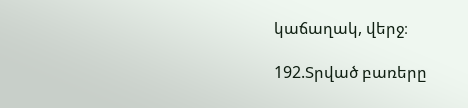կաճաղակ, վերջ։

192.Տրված բառերը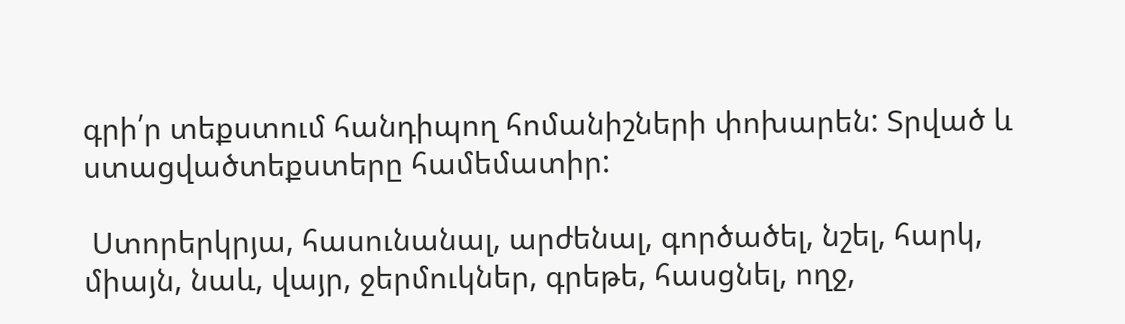գրի՛ր տեքստում հանդիպող հոմանիշների փոխարեն: Տրված և ստացվածտեքստերը համեմատիր:

 Ստորերկրյա, հասունանալ, արժենալ, գործածել, նշել, հարկ, միայն, նաև, վայր, ջերմուկներ, գրեթե, հասցնել, ողջ,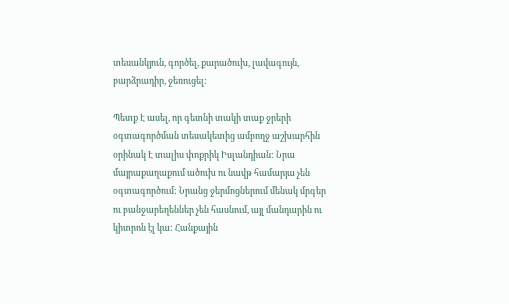տեսանկյուն, գործել, քարածուխ, լավագույն, բարձրադիր, ջեռուցել:

Պետք Է ասել, որ գետնի տակի տաք ջրերի օգտագործման տեսակետից ամբողջ աշխարհին օրինակ Է տալիս փոքրիկ Իսլանդիան: Նրա մայրաքաղաքում ածուխ ու նավթ համարյա չեն օգտագործում: Նրանց ջերմոցներում մենակ մրգեր ու բանջարեղեններ չեն հասնում, այլ մանդարին ու կիտրոն էլ կա: Հանքային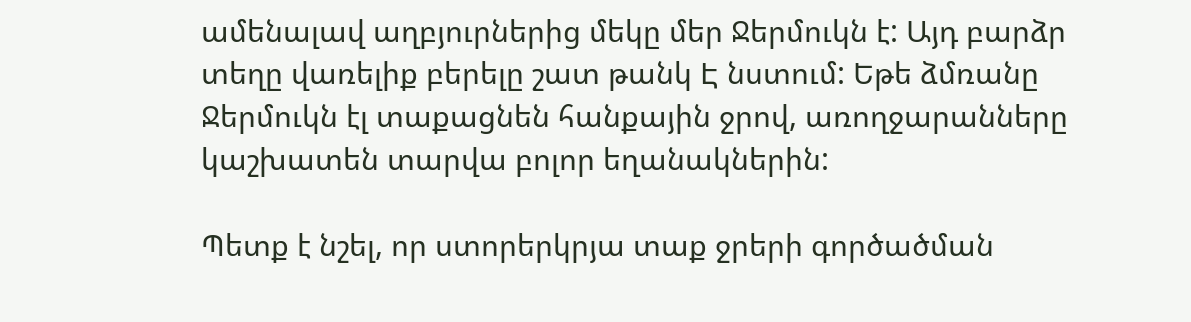ամենալավ աղբյուրներից մեկը մեր Ջերմուկն է: Այդ բարձր տեղը վառելիք բերելը շատ թանկ Է նստում: Եթե ձմռանը Ջերմուկն էլ տաքացնեն հանքային ջրով, առողջարանները կաշխատեն տարվա բոլոր եղանակներին:

Պետք է նշել, որ ստորերկրյա տաք ջրերի գործածման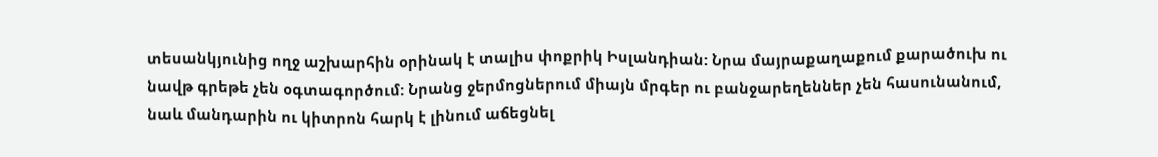տեսանկյունից ողջ աշխարհին օրինակ է տալիս փոքրիկ Իսլանդիան: Նրա մայրաքաղաքում քարածուխ ու նավթ գրեթե չեն օգտագործում: Նրանց ջերմոցներում միայն մրգեր ու բանջարեղեններ չեն հասունանում, նաև մանդարին ու կիտրոն հարկ է լինում աճեցնել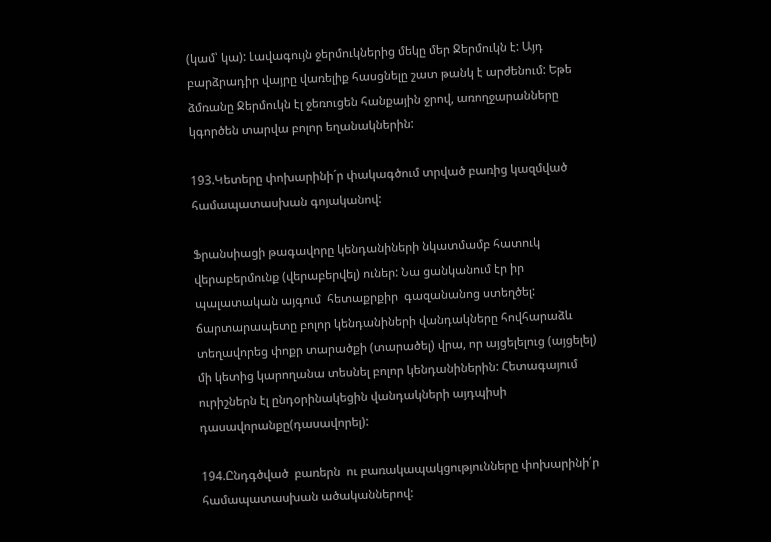(կամ՝ կա): Լավագույն ջերմուկներից մեկը մեր Ջերմուկն է: Այդ բարձրադիր վայրը վառելիք հասցնելը շատ թանկ է արժենում: Եթե ձմռանը Ջերմուկն էլ ջեռուցեն հանքային ջրով, առողջարանները կգործեն տարվա բոլոր եղանակներին:

193.Կետերը փոխարինի´ր փակագծում տրված բառից կազմված համապատասխան գոյականով:

Ֆրանսիացի թագավորը կենդանիների նկատմամբ հատուկ վերաբերմունք (վերաբերվել) ուներ: Նա ցանկանում էր իր պալատական այգում  հետաքրքիր  գազանանոց ստեղծել: ճարտարապետը բոլոր կենդանիների վանդակները հովհարաձև տեղավորեց փոքր տարածքի (տարածել) վրա, որ այցելելուց (այցելել) մի կետից կարողանա տեսնել բոլոր կենդանիներին: Հետագայում ուրիշներն էլ ընդօրինակեցին վանդակների այդպիսի դասավորանքը(դասավորել):

194.Ընդգծված  բառերն  ու բառակապակցությունները փոխարինի՛ր համապատասխան ածականներով: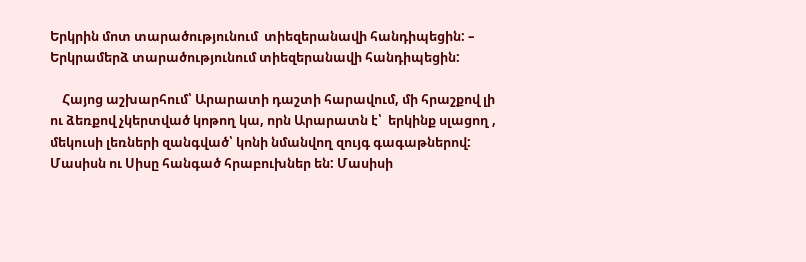Երկրին մոտ տարածությունում  տիեզերանավի հանդիպեցին: – Երկրամերձ տարածությունում տիեզերանավի հանդիպեցին:

    Հայոց աշխարհում՝ Արարատի դաշտի հարավում, մի հրաշքով լի ու ձեռքով չկերտված կոթող կա, որն Արարատն է՝  երկինք սլացող , մեկուսի լեռների զանգված՝ կոնի նմանվող զույգ գագաթներով: Մասիսն ու Սիսը հանգած հրաբուխներ են: Մասիսի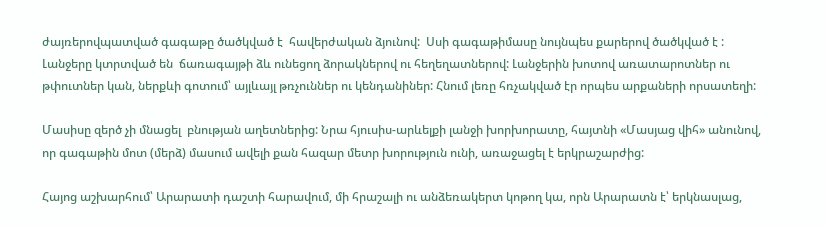ժայռերովպատված գագաթը ծածկված է  հավերժական ձյունով:  Սսի գագաթիմասը նույնպես քարերով ծածկված է : Լանջերը կտրտված են  ճառագայթի ձև ունեցող ձորակներով ու հեղեղատներով: Լանջերին խոտով առատարոտներ ու թփուտներ կան, ներքևի գոտում՝ այլևայլ թռչուններ ու կենդանիներ: Հնում լեռը հռչակված էր որպես արքաների որսատեղի:

Մասիսը զերծ չի մնացել  բնության աղետներից: Նրա հյուսիս-արևելքի լանջի խորխորատը, հայտնի «Մասյաց վիհ» անունով, որ գագաթին մոտ (մերձ) մասում ավելի քան հազար մետր խորություն ունի, առաջացել է երկրաշարժից:

Հայոց աշխարհում՝ Արարատի դաշտի հարավում, մի հրաշալի ու անձեռակերտ կոթող կա, որն Արարատն է՝ երկնասլաց,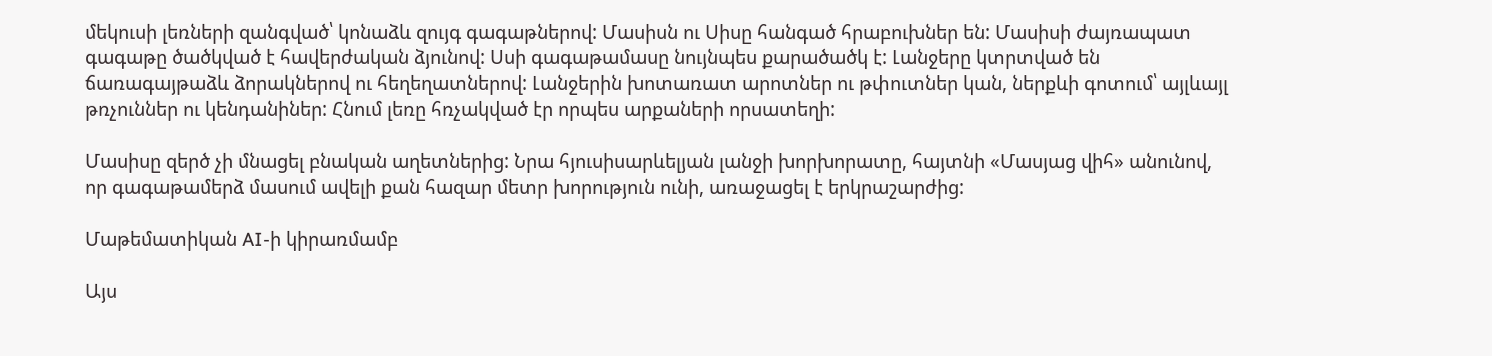մեկուսի լեռների զանգված՝ կոնաձև զույգ գագաթներով: Մասիսն ու Սիսը հանգած հրաբուխներ են: Մասիսի ժայռապատ գագաթը ծածկված է հավերժական ձյունով: Սսի գագաթամասը նույնպես քարածածկ է: Լանջերը կտրտված են ճառագայթաձև ձորակներով ու հեղեղատներով: Լանջերին խոտառատ արոտներ ու թփուտներ կան, ներքևի գոտում՝ այլևայլ թռչուններ ու կենդանիներ: Հնում լեռը հռչակված էր որպես արքաների որսատեղի:

Մասիսը զերծ չի մնացել բնական աղետներից: Նրա հյուսիսարևելյան լանջի խորխորատը, հայտնի «Մասյաց վիհ» անունով, որ գագաթամերձ մասում ավելի քան հազար մետր խորություն ունի, առաջացել է երկրաշարժից:

Մաթեմատիկան AI-ի կիրառմամբ

Այս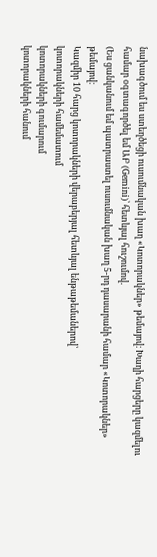նախագծում ես ստեղծեցի ուսումնական խաղ «Կոտորակներ» թեմայով։ Խաղի հարցերը կազմելու համար օգտագործել եմ ԱԲ (Gemini)՝ հետևյալ հուշումով․
(Ես ցանկանում եմ պատրաստել ուսումնական խաղ 5-րդ դասարանի համար «Կոտորակներ» թեմայով։
Կազմիր 10 հարց կոտորակների վերաբերյալ հետևյալ ենթաթեմաներով՝
կոտորակների համեմատում
կոտորակների գումարում
կոտորակների հանում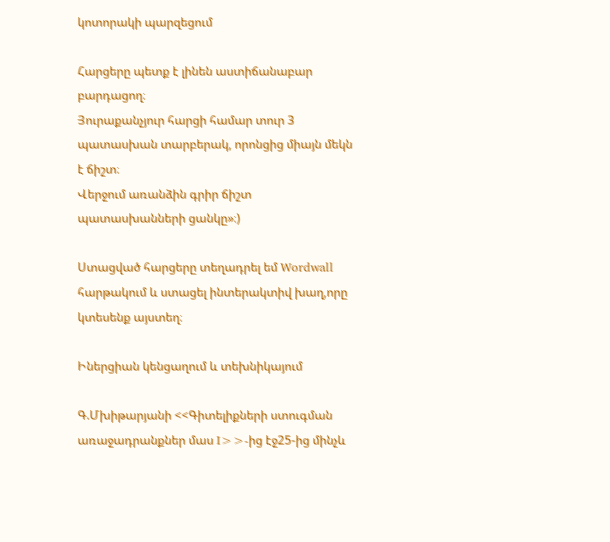կոտորակի պարզեցում

Հարցերը պետք է լինեն աստիճանաբար բարդացող։
Յուրաքանչյուր հարցի համար տուր 3 պատասխան տարբերակ, որոնցից միայն մեկն է ճիշտ։
Վերջում առանձին գրիր ճիշտ պատասխանների ցանկը»։)

Ստացված հարցերը տեղադրել եմ Wordwall հարթակում և ստացել ինտերակտիվ խաղ,որը կտեսենք այստեղ։

Իներցիան կենցաղում և տեխնիկայում

Գ.Մխիթարյանի <<Գիտելիքների ստուգման առաջադրանքներ մաս I>>-ից էջ25-ից մինչև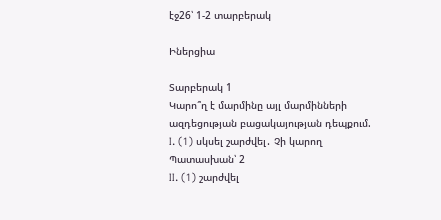էջ26՝ 1-2 տարբերակ

Իներցիա

Տարբերակ 1
Կարո՞ղ է մարմինը այլ մարմինների ազդեցության բացակայության դեպքում.
I. (1) սկսել շարժվել․ Չի կարող
Պատասխան՝ 2
II. (1) շարժվել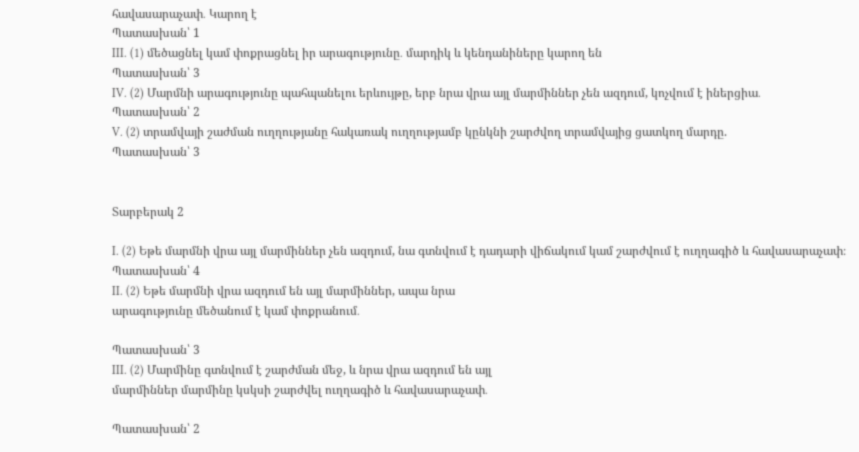հավասարաչափ․ Կարող է
Պատասխան՝ 1
III. (1) մեծացնել կամ փոքրացնել իր արագությունը․ մարդիկ և կենդանիները կարող են
Պատասխան՝ 3
IV. (2) Մարմնի արագությունը պահպանելու երևույթը, երբ նրա վրա այլ մարմիններ չեն ազդում, կոչվում է իներցիա․
Պատասխան՝ 2
V. (2) տրամվայի շաժման ուղղությանը հակառակ ուղղությամբ կընկնի շարժվող տրամվայից ցատկող մարդը.
Պատասխան՝ 3


Տարբերակ 2

I. (2) Եթե մարմնի վրա այլ մարմիններ չեն ազդում, նա գտնվում է դադարի վիճակում կամ շարժվում է ուղղագիծ և հավասարաչափ։
Պատասխան՝ 4
II. (2) Եթե մարմնի վրա ազդում են այլ մարմիններ, ապա նրա
արագությունը մեծանում է կամ փոքրանում․

Պատասխան՝ 3
III. (2) Մարմինը գտնվում է շարժման մեջ, և նրա վրա ազդում են այլ
մարմիններ մարմինը կսկսի շարժվել ուղղագիծ և հավասարաչափ․

Պատասխան՝ 2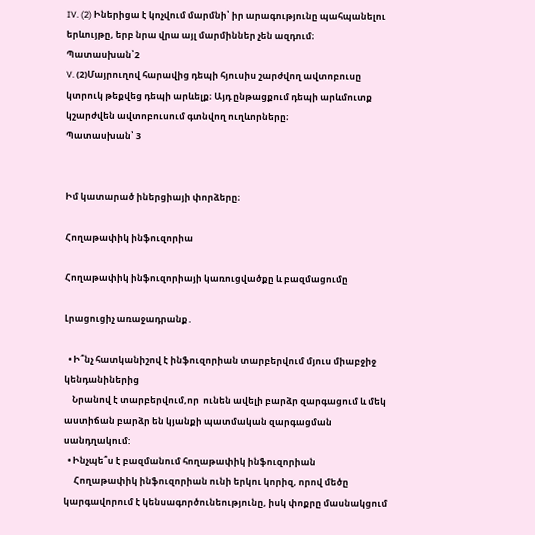IV. (2) Իներիցա է կոչվում մարմնի՝ իր արագությունը պահպանելու երևույթը, երբ նրա վրա այլ մարմիններ չեն ազդում։
Պատասխան՝2
V. (2)Մայրուղով հարավից դեպի հյուսիս շարժվող ավտոբուսը կտրուկ թեքվեց դեպի արևելք։ Այդ ընթացքում դեպի արևմուտք կշարժվեն ավտոբուսում գտնվող ուղևորները։
Պատասխան՝ 3


Իմ կատարած իներցիայի փորձերը։

Հողաթափիկ ինֆուզորիա

Հողաթափիկ ինֆուզորիայի կառուցվածքը և բազմացումը

Լրացուցիչ առաջադրանք․

  • Ի՞նչ հատկանիշով է ինֆուզորիան տարբերվում մյուս միաբջիջ կենդանիներից
    Նրանով է տարբերվում,որ  ունեն ավելի բարձր զարգացում և մեկ աստիճան բարձր են կյանքի պատմական զարգացման սանդղակում:
  • Ինչպե՞ս է բազմանում հողաթափիկ ինֆուզորիան
     Հողաթափիկ ինֆուզորիան ունի երկու կորիզ, որով մեծը կարգավորում է կենսագործունեությունը, իսկ փոքրը մասնակցում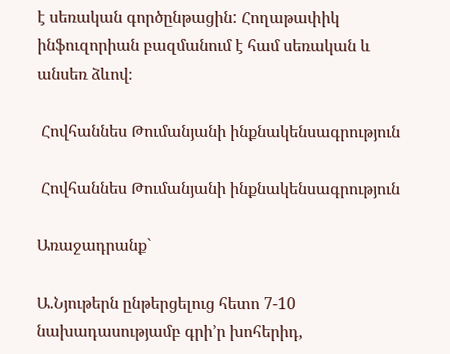է սեռական գործընթացին: Հողաթափիկ ինֆուզորիան բազմանում է համ սեռական և անսեռ ձևով։

 Հովհաննես Թումանյանի ինքնակենսագրություն

 Հովհաննես Թումանյանի ինքնակենսագրություն

Առաջադրանք`

Ա.Նյութերն ընթերցելուց հետո 7-10 նախադասությամբ գրի’ր խոհերիդ,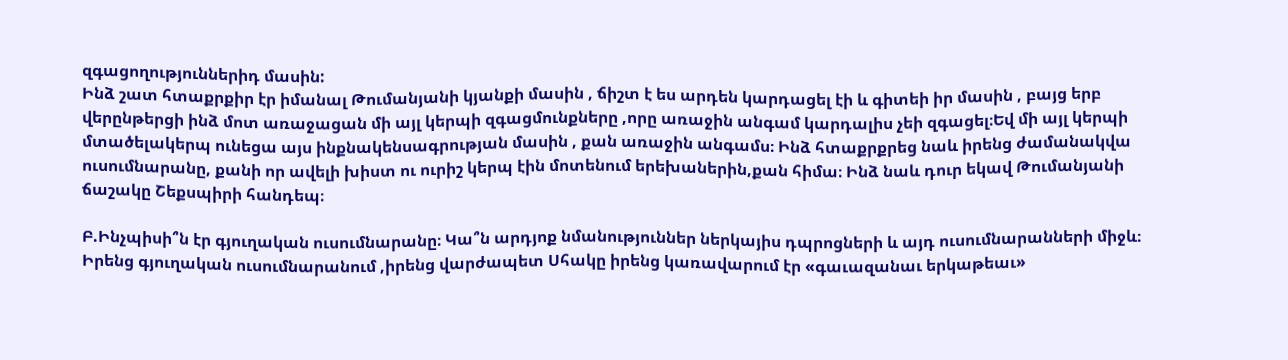զգացողություններիդ մասին:
Ինձ շատ հտաքրքիր էր իմանալ Թումանյանի կյանքի մասին , ճիշտ է ես արդեն կարդացել էի և գիտեի իր մասին , բայց երբ վերընթերցի ինձ մոտ առաջացան մի այլ կերպի զգացմունքները ,որը առաջին անգամ կարդալիս չեի զգացել։Եվ մի այլ կերպի մտածելակերպ ունեցա այս ինքնակենսագրության մասին , քան առաջին անգամս։ Ինձ հտաքրքրեց նաև իրենց ժամանակվա ուսումնարանը, քանի որ ավելի խիստ ու ուրիշ կերպ էին մոտենում երեխաներին,քան հիմա։ Ինձ նաև դուր եկավ Թումանյանի ճաշակը Շեքսպիրի հանդեպ։

Բ.Ինչպիսի՞ն էր գյուղական ուսումնարանը։ Կա՞ն արդյոք նմանություններ ներկայիս դպրոցների և այդ ուսումնարանների միջև։
Իրենց գյուղական ուսումնարանում ,իրենց վարժապետ Սհակը իրենց կառավարում էր «գաւազանաւ երկաթեաւ»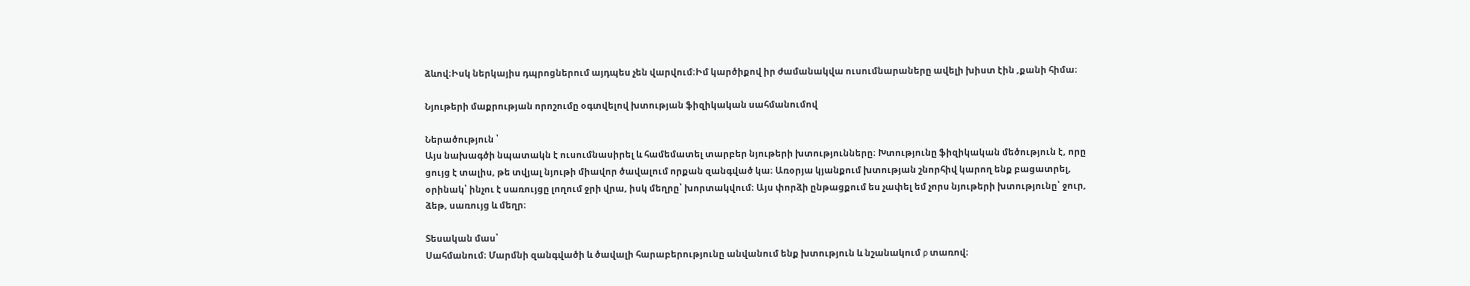ձևով։Իսկ ներկայիս դպրոցներում այդպես չեն վարվում։Իմ կարծիքով իր ժամանակվա ուսումնարաները ավելի խիստ էին ,քանի հիմա։

Նյութերի մաքրության որոշումը օգտվելով խտության ֆիզիկական սահմանումով

Ներածություն ՝
Այս նախագծի նպատակն է ուսումնասիրել և համեմատել տարբեր նյութերի խտությունները։ Խտությունը ֆիզիկական մեծություն է, որը ցույց է տալիս, թե տվյալ նյութի միավոր ծավալում որքան զանգված կա։ Առօրյա կյանքում խտության շնորհիվ կարող ենք բացատրել, օրինակ՝ ինչու է սառույցը լողում ջրի վրա, իսկ մեղրը՝ խորտակվում։ Այս փորձի ընթացքում ես չափել եմ չորս նյութերի խտությունը՝ ջուր, ձեթ, սառույց և մեղր։

Տեսական մաս՝
Սահմանում։ Մարմնի զանգվածի և ծավալի հարաբերությունը անվանում ենք խտություն և նշանակում ρ տառով։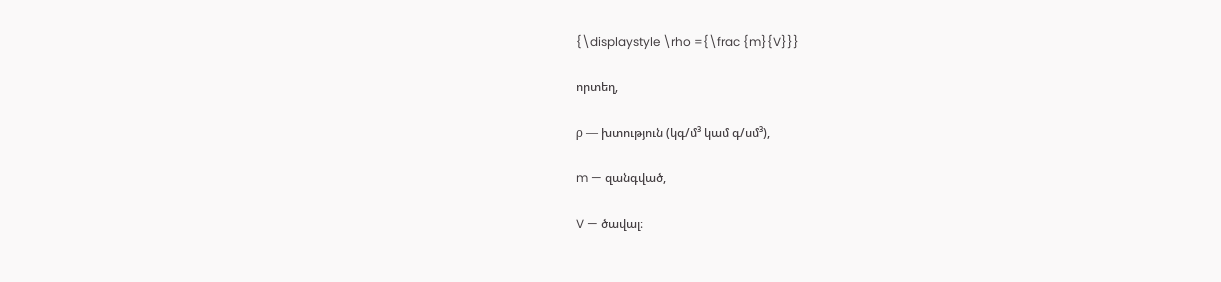{\displaystyle \rho ={\frac {m}{V}}}

որտեղ,

ρ — խտություն (կգ/մ³ կամ գ/սմ³),

m — զանգված,

V — ծավալ։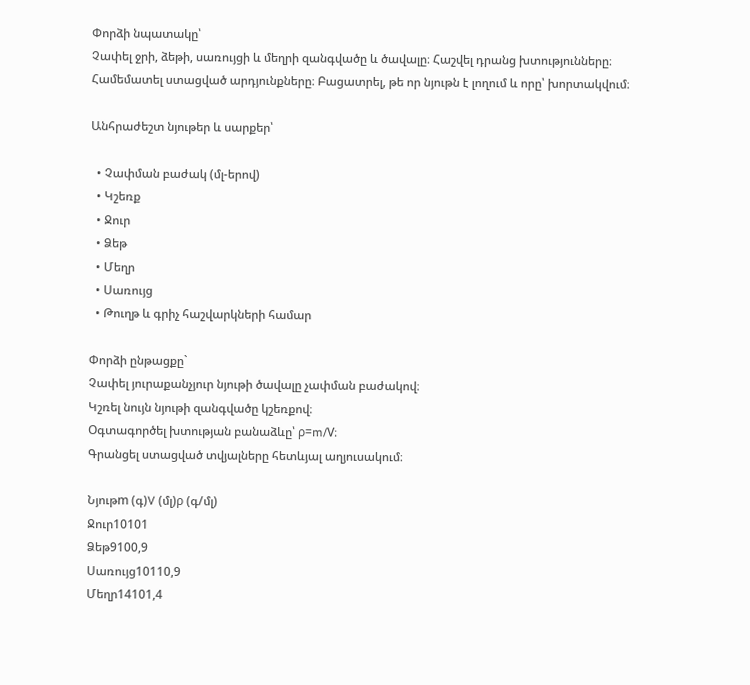Փորձի նպատակը՝
Չափել ջրի, ձեթի, սառույցի և մեղրի զանգվածը և ծավալը։ Հաշվել դրանց խտությունները։ Համեմատել ստացված արդյունքները։ Բացատրել, թե որ նյութն է լողում և որը՝ խորտակվում։

Անհրաժեշտ նյութեր և սարքեր՝

  • Չափման բաժակ (մլ-երով)
  • Կշեռք
  • Ջուր
  • Ձեթ
  • Մեղր
  • Սառույց
  • Թուղթ և գրիչ հաշվարկների համար

Փորձի ընթացքը`
Չափել յուրաքանչյուր նյութի ծավալը չափման բաժակով։
Կշռել նույն նյութի զանգվածը կշեռքով։
Օգտագործել խտության բանաձևը՝ ρ=m/V։
Գրանցել ստացված տվյալները հետևյալ աղյուսակում։

Նյութm (գ)V (մլ)ρ (գ/մլ)
Ջուր10101
Ձեթ9100,9
Սառույց10110,9
Մեղր14101,4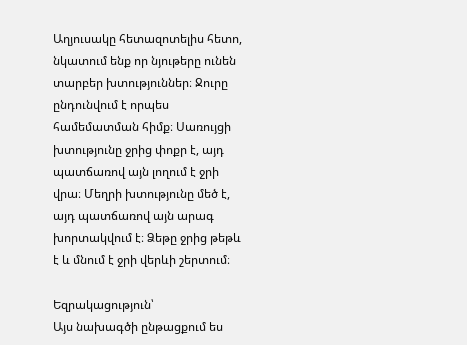Աղյուսակը հետազոտելիս հետո, նկատում ենք որ նյութերը ունեն տարբեր խտություններ։ Ջուրը ընդունվում է որպես համեմատման հիմք։ Սառույցի խտությունը ջրից փոքր է, այդ պատճառով այն լողում է ջրի վրա։ Մեղրի խտությունը մեծ է, այդ պատճառով այն արագ խորտակվում է։ Ձեթը ջրից թեթև է և մնում է ջրի վերևի շերտում։

Եզրակացություն՝
Այս նախագծի ընթացքում ես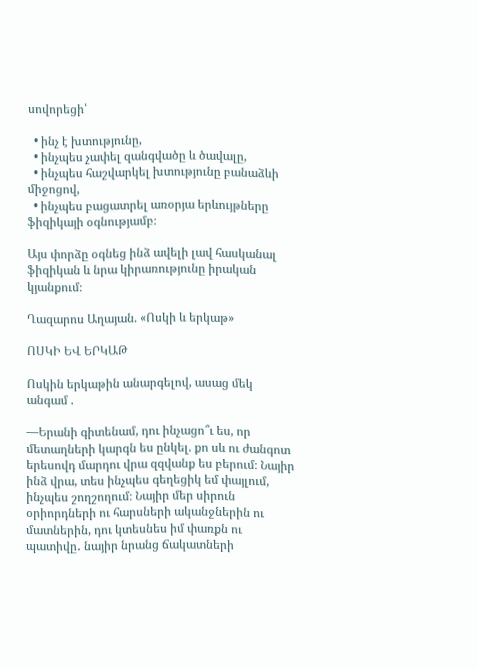սովորեցի՝

  • ինչ է խտությունը,
  • ինչպես չափել զանգվածը և ծավալը,
  • ինչպես հաշվարկել խտությունը բանաձևի միջոցով,
  • ինչպես բացատրել առօրյա երևույթները ֆիզիկայի օգնությամբ։

Այս փորձը օգնեց ինձ ավելի լավ հասկանալ ֆիզիկան և նրա կիրառությունը իրական կյանքում։

Ղազարոս Աղայան. «Ոսկի և երկաթ»

ՈՍԿԻ ԵՎ ԵՐԿԱԹ

Ոսկին երկաթին անարգելով, ասաց մեկ անգամ .

—Երանի գիտենամ, դու ինչացո՞ւ ես, որ մետաղների կարգն ես ընկել. քո սև ու ժանգոտ երեսովդ մարդու վրա զզվանք ես բերում։ Նայիր ինձ վրա, տես ինչպես գեղեցիկ եմ փայլում, ինչպես շողշողում։ Նայիր մեր սիրուն օրիորդների ու հարսների ականջներին ու մատներին, դու կտեսնես իմ փառքն ու պատիվը․ նայիր նրանց ճակատների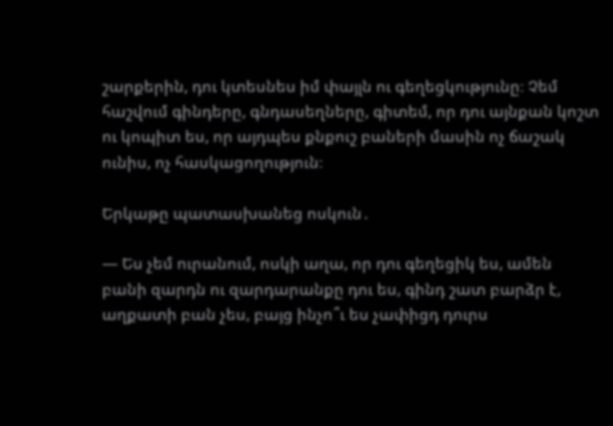շարքերին, դու կտեսնես իմ փայլն ու գեղեցկությունը։ Չեմ հաշվում գինդերը, գնդասեղները, գիտեմ, որ դու այնքան կոշտ ու կոպիտ ես, որ այդպես քնքուշ բաների մասին ոչ ճաշակ ունիս, ոչ հասկացողություն։

Երկաթը պատասխանեց ոսկուն․

— Ես չեմ ուրանում, ոսկի աղա, որ դու գեղեցիկ ես, ամեն բանի զարդն ու զարդարանքը դու ես, գինդ շատ բարձր է, աղքատի բան չես, բայց ինչո՞ւ ես չափիցդ դուրս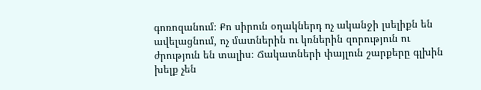գոռոզանում։ Քո սիրուն օղակներդ ոչ ականջի լսելիքն են ավելացնում, ոչ մատներին ու կռներին զորություն ու ժրություն են տալիս։ Ճակատների փայլուն շարքերը գլխին խելք չեն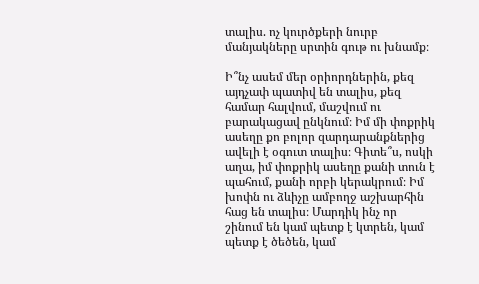տալիս. ոչ կուրծքերի նուրբ մանյակները սրտին գութ ու խնամք։

Ի՞նչ ասեմ մեր օրիորդներին, քեզ այդչափ պատիվ են տալիս, քեզ համար հալվում, մաշվում ու բարակացավ ընկնում։ Իմ մի փոքրիկ ասեղը քո բոլոր զարդարանքներից ավելի է օգուտ տալիս։ Գիտե՞ս, ոսկի աղա, իմ փոքրիկ ասեղը քանի տուն է պահում, քանի որբի կերակրում։ Իմ խոփն ու ձևիչը ամբողջ աշխարհին հաց են տալիս։ Մարդիկ ինչ որ շինում են կամ պետք է կտրեն, կամ պետք է ծեծեն, կամ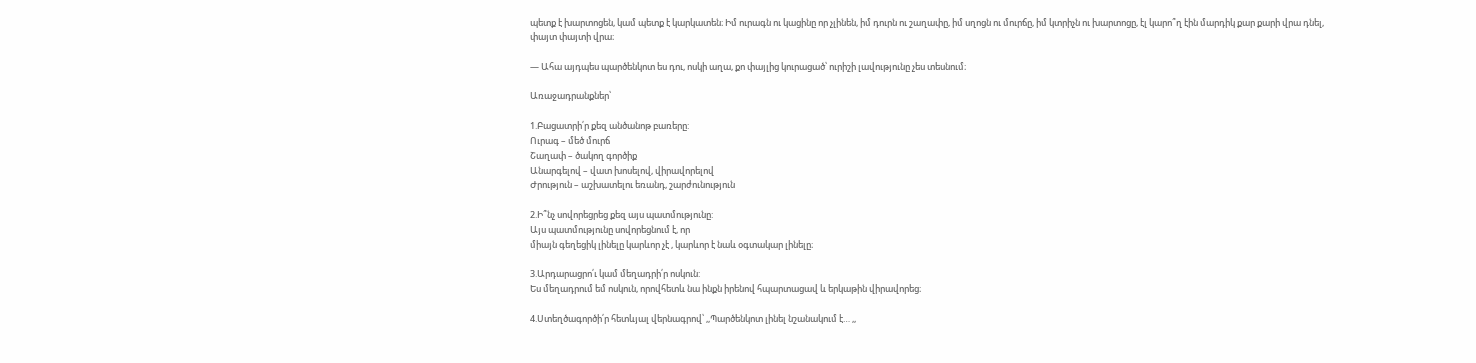պետք է խարտոցեն, կամ պետք է կարկատեն։ Իմ ուրագն ու կացինը որ չլինեն, իմ դուրն ու շաղափը, իմ սղոցն ու մուրճը, իմ կտրիչն ու խարտոցը, էլ կարո՞ղ էին մարդիկ քար քարի վրա դնել, փայտ փայտի վրա։

— Ահա այդպես պարծենկոտ ես դու, ոսկի աղա, քո փայլից կուրացած՝ ուրիշի լավությունը չես տեսնում։

Առաջադրանքներ՝

1.Բացատրի՛ր քեզ անծանոթ բառերը:
Ուրագ – մեծ մուրճ
Շաղափ – ծակող գործիք
Անարգելով – վատ խոսելով, վիրավորելով
Ժրություն – աշխատելու եռանդ, շարժունություն

2.Ի՞նչ սովորեցրեց քեզ այս պատմությունը:
Այս պատմությունը սովորեցնում է, որ
միայն գեղեցիկ լինելը կարևոր չէ , կարևոր է նաև օգտակար լինելը։

3.Արդարացրո՛ւ կամ մեղադրի՛ր ոսկուն:
Ես մեղադրում եմ ոսկուն, որովհետև նա ինքն իրենով հպարտացավ և երկաթին վիրավորեց։

4.Ստեղծագործի՛ր հետևյալ վերնագրով՝ ,,Պարծենկոտ լինել նշանակում է… ,,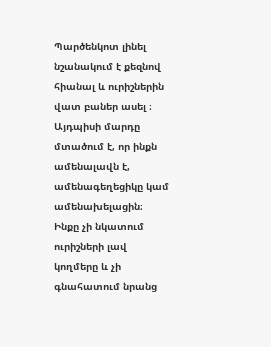Պարծենկոտ լինել նշանակում է քեզնով հիանալ և ուրիշներին վատ բաներ ասել ։ Այդպիսի մարդը մտածում է, որ ինքն ամենալավն է, ամենագեղեցիկը կամ ամենախելացին։ Ինքը չի նկատում ուրիշների լավ կողմերը և չի գնահատում նրանց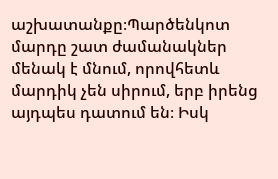աշխատանքը։Պարծենկոտ մարդը շատ ժամանակներ մենակ է մնում, որովհետև մարդիկ չեն սիրում, երբ իրենց այդպես դատում են։ Իսկ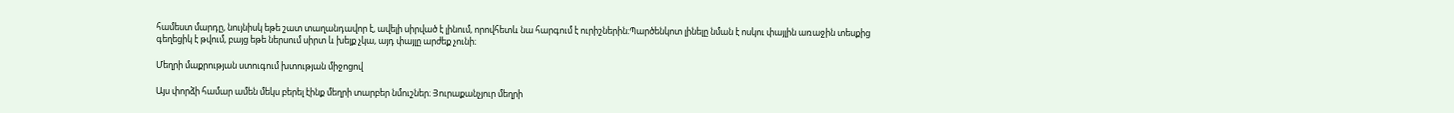համեստ մարդը, նույնիսկ եթե շատ տաղանդավոր է, ավելի սիրված է լինում, որովհետև նա հարգում է ուրիշներին։Պարծենկոտ լինելը նման է ոսկու փայլին առաջին տեսքից գեղեցիկ է թվում, բայց եթե ներսում սիրտ և խելք չկա, այդ փայլը արժեք չունի։

Մեղրի մաքրության ստուգում խտության միջոցով

Այս փորձի համար ամեն մեկս բերել էինք մեղրի տարբեր նմուշներ։ Յուրաքանչյուր մեղրի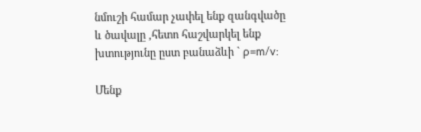նմուշի համար չափել ենք զանգվածը և ծավալը ,հետո հաշվարկել ենք խտությունը ըստ բանաձևի ` ρ=m/v:

Մենք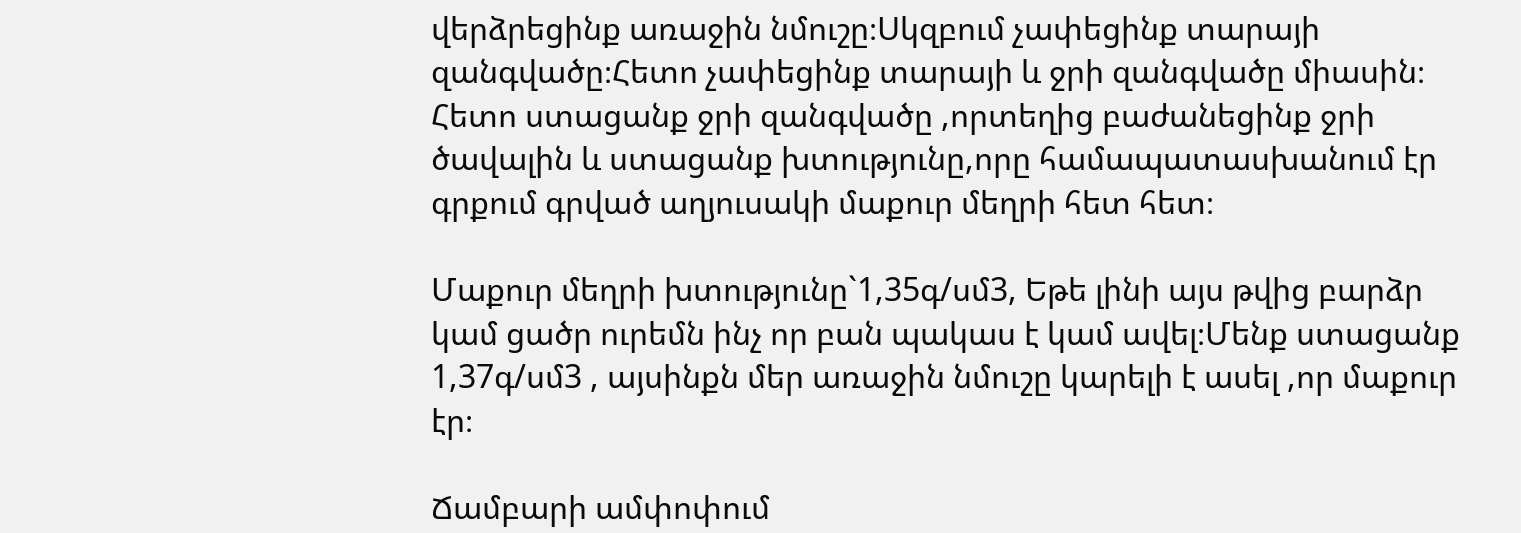վերձրեցինք առաջին նմուշը։Սկզբում չափեցինք տարայի զանգվածը։Հետո չափեցինք տարայի և ջրի զանգվածը միասին։ Հետո ստացանք ջրի զանգվածը ,որտեղից բաժանեցինք ջրի ծավալին և ստացանք խտությունը,որը համապատասխանում էր գրքում գրված աղյուսակի մաքուր մեղրի հետ հետ։

Մաքուր մեղրի խտությունը`1,35գ/սմ3, Եթե լինի այս թվից բարձր կամ ցածր ուրեմն ինչ որ բան պակաս է կամ ավել։Մենք ստացանք 1,37գ/սմ3 , այսինքն մեր առաջին նմուշը կարելի է ասել ,որ մաքուր էր։

Ճամբարի ամփոփում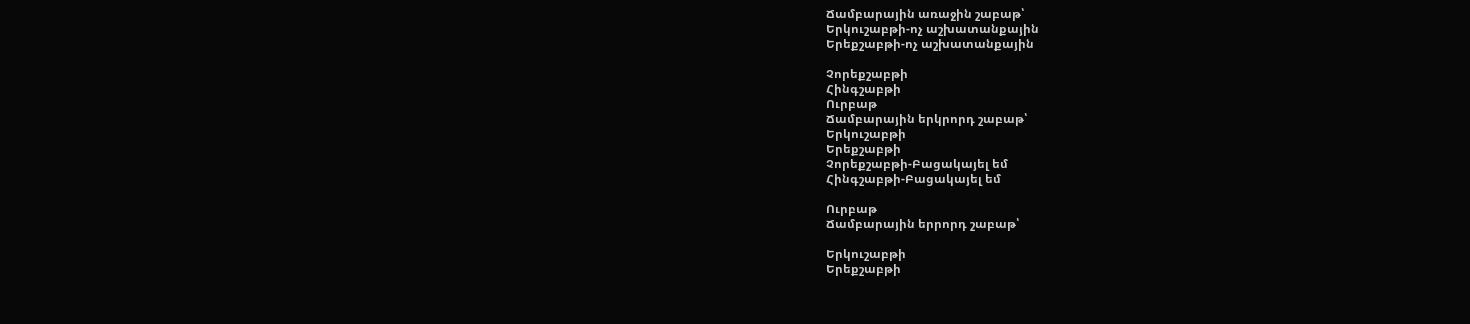Ճամբարային առաջին շաբաթ՝
Երկուշաբթի-ոչ աշխատանքային
Երեքշաբթի-ոչ աշխատանքային

Չորեքշաբթի
Հինգշաբթի
Ուրբաթ
Ճամբարային երկրորդ շաբաթ՝
Երկուշաբթի
Երեքշաբթի
Չորեքշաբթի-Բացակայել եմ
Հինգշաբթի-Բացակայել եմ

Ուրբաթ
Ճամբարային երրորդ շաբաթ՝

Երկուշաբթի
Երեքշաբթի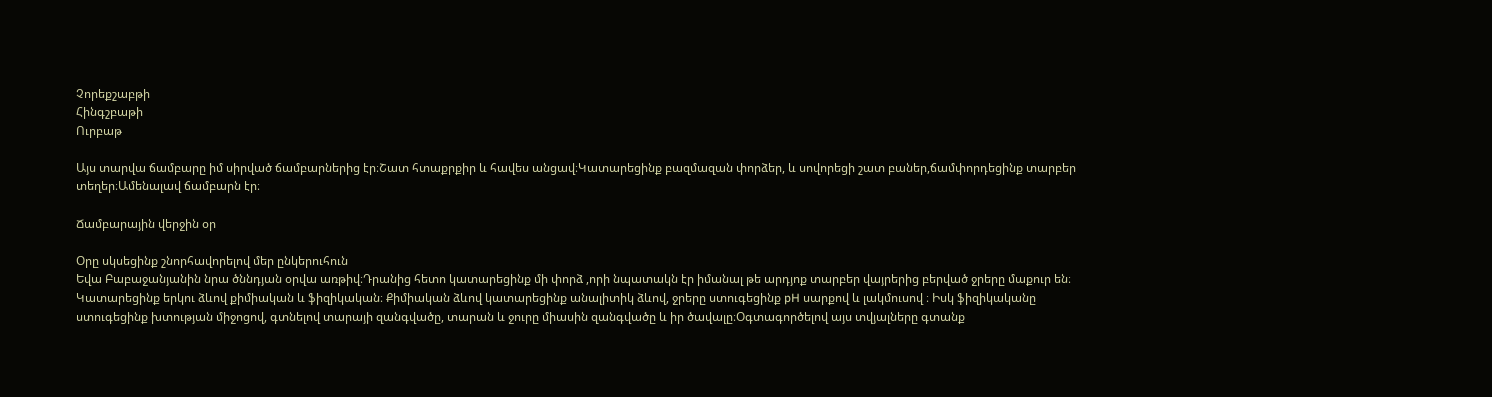Չորեքշաբթի
Հինգշբաթի
Ուրբաթ

Այս տարվա ճամբարը իմ սիրված ճամբարներից էր։Շատ հտաքրքիր և հավես անցավ։Կատարեցինք բազմազան փորձեր, և սովորեցի շատ բաներ,ճամփորդեցինք տարբեր տեղեր։Ամենալավ ճամբարն էր։

Ճամբարային վերջին օր

Օրը սկսեցինք շնորհավորելով մեր ընկերուհուն
Եվա Բաբաջանյանին նրա ծննդյան օրվա առթիվ։Դրանից հետո կատարեցինք մի փորձ ,որի նպատակն էր իմանալ թե արդյոք տարբեր վայրերից բերված ջրերը մաքուր են։ Կատարեցինք երկու ձևով քիմիական և ֆիզիկական։ Քիմիական ձևով կատարեցինք անալիտիկ ձևով, ջրերը ստուգեցինք pH սարքով և լակմուսով ։ Իսկ ֆիզիկականը ստուգեցինք խտության միջոցով, գտնելով տարայի զանգվածը, տարան և ջուրը միասին զանգվածը և իր ծավալը։Օգտագործելով այս տվյալները գտանք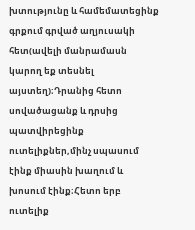խտությունը և համեմատեցինք գրքում գրված աղյուսակի հետ(ավելի մանրամասն կարող եք տեսնել այստեղ)։Դրանից հետո սովածացանք և դրսից պատվիրեցինք ուտելիքներ,մինչ սպասում էինք միասին խաղում և խոսում էինք։Հետո երբ ուտելիք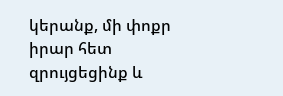կերանք, մի փոքր իրար հետ զրույցեցինք և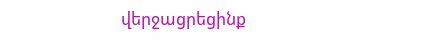վերջացրեցինք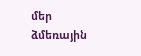մեր ձմեռային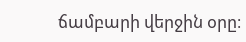ճամբարի վերջին օրը։